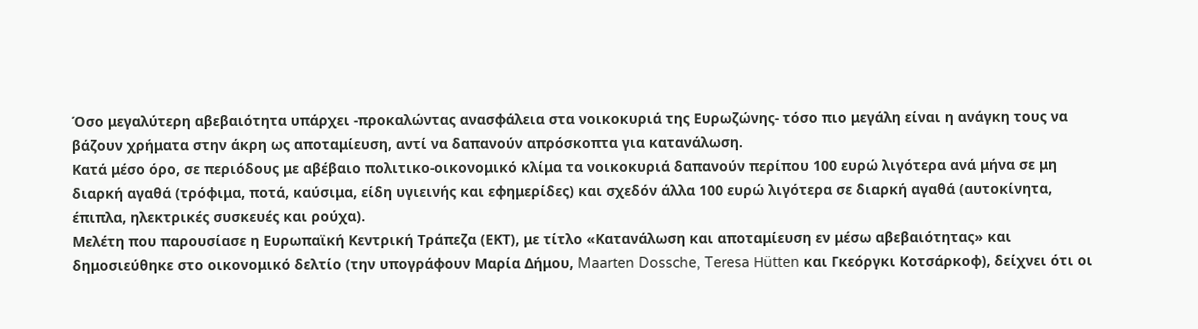Όσο μεγαλύτερη αβεβαιότητα υπάρχει -προκαλώντας ανασφάλεια στα νοικοκυριά της Ευρωζώνης- τόσο πιο μεγάλη είναι η ανάγκη τους να βάζουν χρήματα στην άκρη ως αποταμίευση, αντί να δαπανούν απρόσκοπτα για κατανάλωση.
Κατά μέσο όρο, σε περιόδους με αβέβαιο πολιτικο-οικονομικό κλίμα τα νοικοκυριά δαπανούν περίπου 100 ευρώ λιγότερα ανά μήνα σε μη διαρκή αγαθά (τρόφιμα, ποτά, καύσιμα, είδη υγιεινής και εφημερίδες) και σχεδόν άλλα 100 ευρώ λιγότερα σε διαρκή αγαθά (αυτοκίνητα, έπιπλα, ηλεκτρικές συσκευές και ρούχα).
Μελέτη που παρουσίασε η Ευρωπαϊκή Κεντρική Τράπεζα (ΕΚΤ), με τίτλο «Κατανάλωση και αποταμίευση εν μέσω αβεβαιότητας» και δημοσιεύθηκε στο οικονομικό δελτίο (την υπογράφουν Μαρία Δήμου, Maarten Dossche, Teresa Hütten και Γκεόργκι Κοτσάρκοφ), δείχνει ότι οι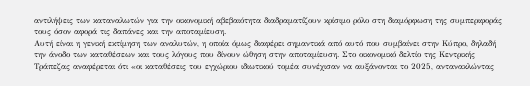αντιλήψεις των καταναλωτών για την οικονομική αβεβαιότητα διαδραματίζουν κρίσιμο ρόλο στη διαμόρφωση της συμπεριφοράς τους όσον αφορά τις δαπάνες και την αποταμίευση.
Αυτή είναι η γενική εκτίμηση των αναλυτών, η οποία όμως διαφέρει σημαντικά από αυτό που συμβαίνει στην Κύπρο, δηλαδή την άνοδο των καταθέσεων και τους λόγους που δίνουν ώθηση στην αποταμίευση. Στο οικονομικό δελτίο της Κεντρικής Τράπεζας αναφέρεται ότι «οι καταθέσεις του εγχώριου ιδιωτικού τομέα συνέχισαν να αυξάνονται το 2025, αντανακλώντας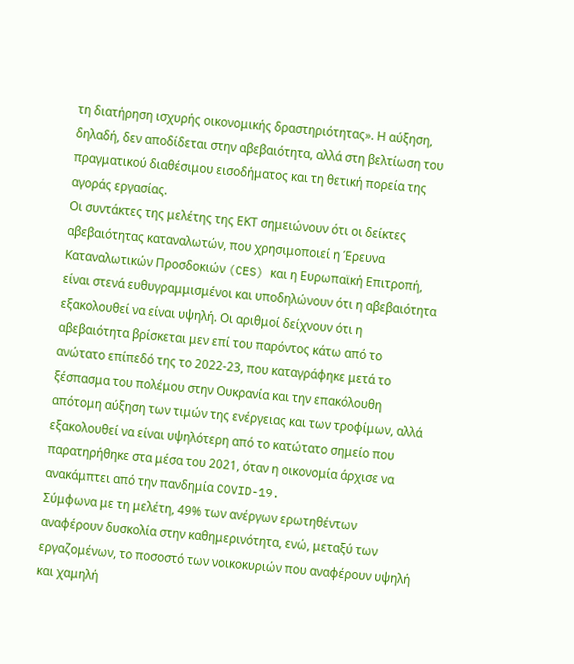τη διατήρηση ισχυρής οικονομικής δραστηριότητας». Η αύξηση, δηλαδή, δεν αποδίδεται στην αβεβαιότητα, αλλά στη βελτίωση του πραγματικού διαθέσιμου εισοδήματος και τη θετική πορεία της αγοράς εργασίας.
Οι συντάκτες της μελέτης της ΕΚΤ σημειώνουν ότι οι δείκτες αβεβαιότητας καταναλωτών, που χρησιμοποιεί η Έρευνα Καταναλωτικών Προσδοκιών (CES) και η Ευρωπαϊκή Επιτροπή, είναι στενά ευθυγραμμισμένοι και υποδηλώνουν ότι η αβεβαιότητα εξακολουθεί να είναι υψηλή. Οι αριθμοί δείχνουν ότι η αβεβαιότητα βρίσκεται μεν επί του παρόντος κάτω από το ανώτατο επίπεδό της το 2022-23, που καταγράφηκε μετά το ξέσπασμα του πολέμου στην Ουκρανία και την επακόλουθη απότομη αύξηση των τιμών της ενέργειας και των τροφίμων, αλλά εξακολουθεί να είναι υψηλότερη από το κατώτατο σημείο που παρατηρήθηκε στα μέσα του 2021, όταν η οικονομία άρχισε να ανακάμπτει από την πανδημία COVID-19.
Σύμφωνα με τη μελέτη, 49% των ανέργων ερωτηθέντων αναφέρουν δυσκολία στην καθημερινότητα, ενώ, μεταξύ των εργαζομένων, το ποσοστό των νοικοκυριών που αναφέρουν υψηλή και χαμηλή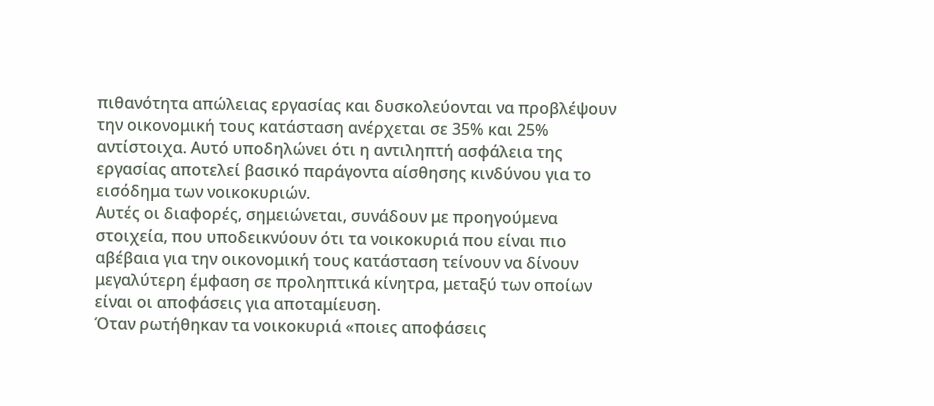πιθανότητα απώλειας εργασίας και δυσκολεύονται να προβλέψουν την οικονομική τους κατάσταση ανέρχεται σε 35% και 25% αντίστοιχα. Αυτό υποδηλώνει ότι η αντιληπτή ασφάλεια της εργασίας αποτελεί βασικό παράγοντα αίσθησης κινδύνου για το εισόδημα των νοικοκυριών.
Αυτές οι διαφορές, σημειώνεται, συνάδουν με προηγούμενα στοιχεία, που υποδεικνύουν ότι τα νοικοκυριά που είναι πιο αβέβαια για την οικονομική τους κατάσταση τείνουν να δίνουν μεγαλύτερη έμφαση σε προληπτικά κίνητρα, μεταξύ των οποίων είναι οι αποφάσεις για αποταμίευση.
Όταν ρωτήθηκαν τα νοικοκυριά «ποιες αποφάσεις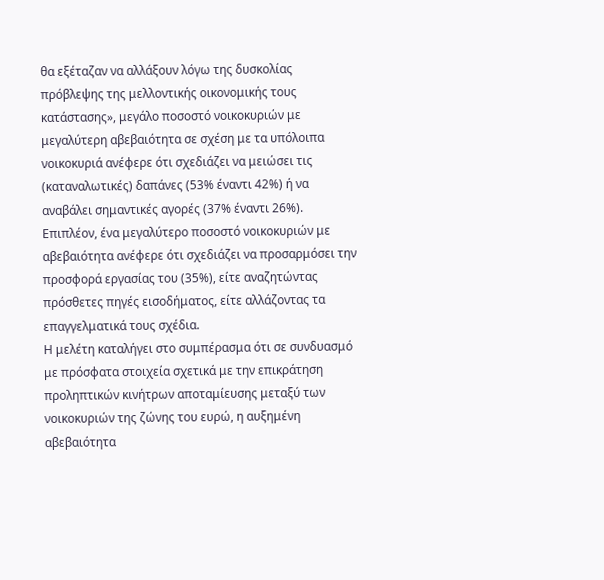θα εξέταζαν να αλλάξουν λόγω της δυσκολίας πρόβλεψης της μελλοντικής οικονομικής τους κατάστασης», μεγάλο ποσοστό νοικοκυριών με μεγαλύτερη αβεβαιότητα σε σχέση με τα υπόλοιπα νοικοκυριά ανέφερε ότι σχεδιάζει να μειώσει τις (καταναλωτικές) δαπάνες (53% έναντι 42%) ή να αναβάλει σημαντικές αγορές (37% έναντι 26%).
Επιπλέον, ένα μεγαλύτερο ποσοστό νοικοκυριών με αβεβαιότητα ανέφερε ότι σχεδιάζει να προσαρμόσει την προσφορά εργασίας του (35%), είτε αναζητώντας πρόσθετες πηγές εισοδήματος, είτε αλλάζοντας τα επαγγελματικά τους σχέδια.
Η μελέτη καταλήγει στο συμπέρασμα ότι σε συνδυασμό με πρόσφατα στοιχεία σχετικά με την επικράτηση προληπτικών κινήτρων αποταμίευσης μεταξύ των νοικοκυριών της ζώνης του ευρώ, η αυξημένη αβεβαιότητα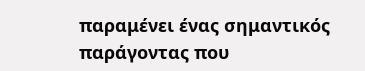παραμένει ένας σημαντικός παράγοντας που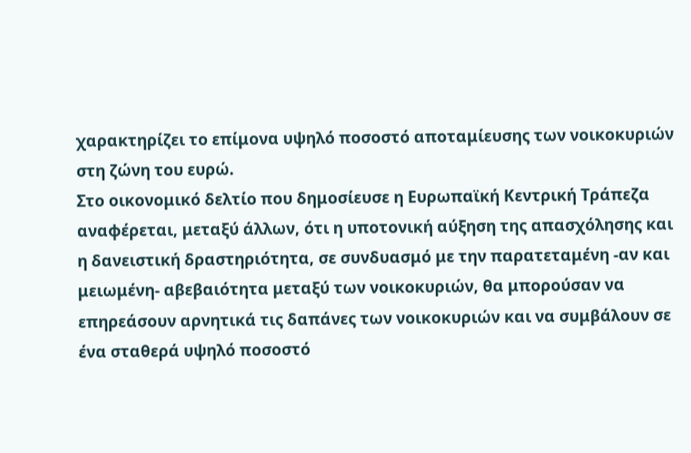χαρακτηρίζει το επίμονα υψηλό ποσοστό αποταμίευσης των νοικοκυριών στη ζώνη του ευρώ.
Στο οικονομικό δελτίο που δημοσίευσε η Ευρωπαϊκή Κεντρική Τράπεζα αναφέρεται, μεταξύ άλλων, ότι η υποτονική αύξηση της απασχόλησης και η δανειστική δραστηριότητα, σε συνδυασμό με την παρατεταμένη -αν και μειωμένη- αβεβαιότητα μεταξύ των νοικοκυριών, θα μπορούσαν να επηρεάσουν αρνητικά τις δαπάνες των νοικοκυριών και να συμβάλουν σε ένα σταθερά υψηλό ποσοστό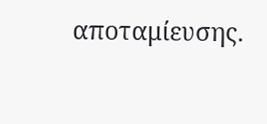αποταμίευσης.